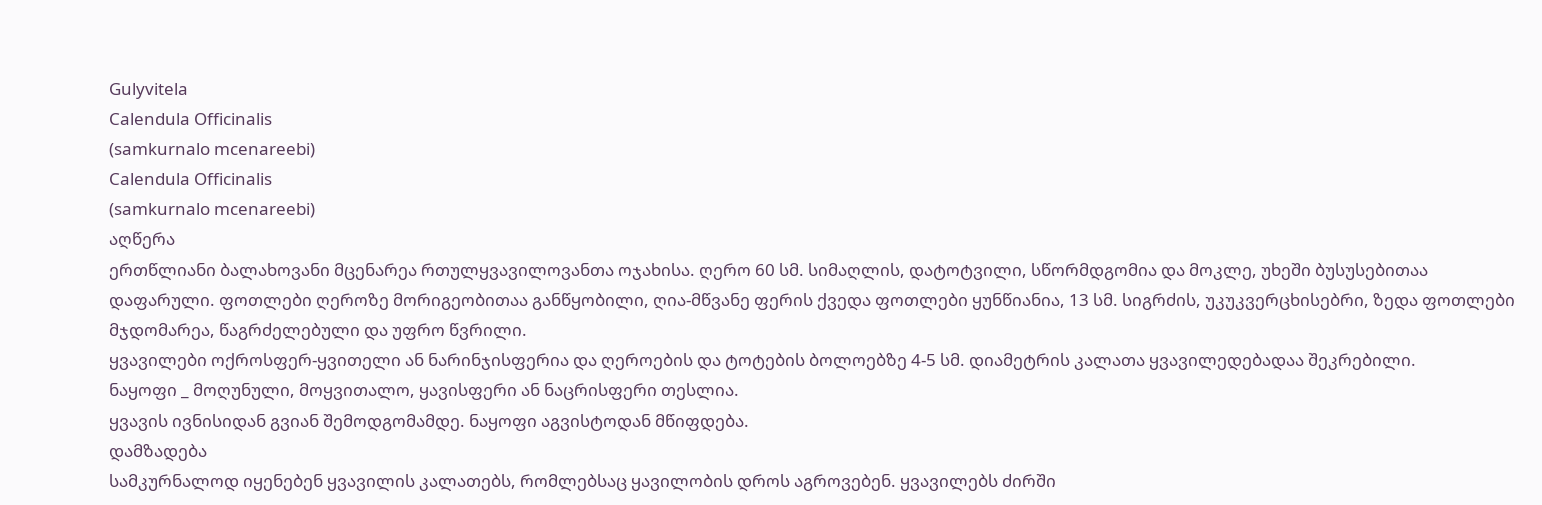Gulyvitela
Calendula Officinalis
(samkurnalo mcenareebi)
Calendula Officinalis
(samkurnalo mcenareebi)
აღწერა
ერთწლიანი ბალახოვანი მცენარეა რთულყვავილოვანთა ოჯახისა. ღერო 60 სმ. სიმაღლის, დატოტვილი, სწორმდგომია და მოკლე, უხეში ბუსუსებითაა დაფარული. ფოთლები ღეროზე მორიგეობითაა განწყობილი, ღია-მწვანე ფერის ქვედა ფოთლები ყუნწიანია, 13 სმ. სიგრძის, უკუკვერცხისებრი, ზედა ფოთლები მჯდომარეა, წაგრძელებული და უფრო წვრილი.
ყვავილები ოქროსფერ-ყვითელი ან ნარინჯისფერია და ღეროების და ტოტების ბოლოებზე 4-5 სმ. დიამეტრის კალათა ყვავილედებადაა შეკრებილი.
ნაყოფი _ მოღუნული, მოყვითალო, ყავისფერი ან ნაცრისფერი თესლია.
ყვავის ივნისიდან გვიან შემოდგომამდე. ნაყოფი აგვისტოდან მწიფდება.
დამზადება
სამკურნალოდ იყენებენ ყვავილის კალათებს, რომლებსაც ყავილობის დროს აგროვებენ. ყვავილებს ძირში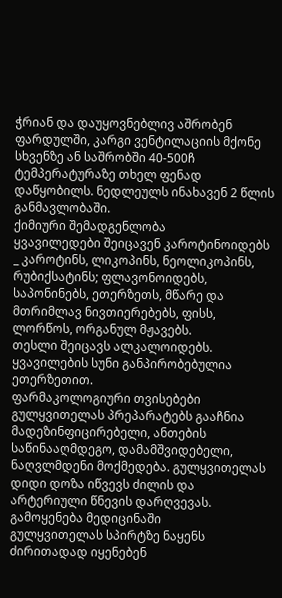ჭრიან და დაუყოვნებლივ აშრობენ ფარდულში, კარგი ვენტილაციის მქონე სხვენზე ან საშრობში 40-500ჩ ტემპერატურაზე თხელ ფენად დაწყობილს. ნედლეულს ინახავენ 2 წლის განმავლობაში.
ქიმიური შემადგენლობა
ყვავილედები შეიცავენ კაროტინოიდებს _ კაროტინს, ლიკოპინს, ნეოლიკოპინს, რუბიქსატინს; ფლავონოიდებს, საპონინებს, ეთერზეთს, მწარე და მთრიმლავ ნივთიერებებს, ფისს, ლორწოს, ორგანულ მჟავებს.
თესლი შეიცავს ალკალოიდებს.
ყვავილების სუნი განპირობებულია ეთერზეთით.
ფარმაკოლოგიური თვისებები
გულყვითელას პრეპარატებს გააჩნია მადეზინფიცირებელი, ანთების საწინააღმდეგო, დამამშვიდებელი, ნაღვლმდენი მოქმედება. გულყვითელას დიდი დოზა იწვევს ძილის და არტერიული წნევის დარღვევას.
გამოყენება მედიცინაში
გულყვითელას სპირტზე ნაყენს ძირითადად იყენებენ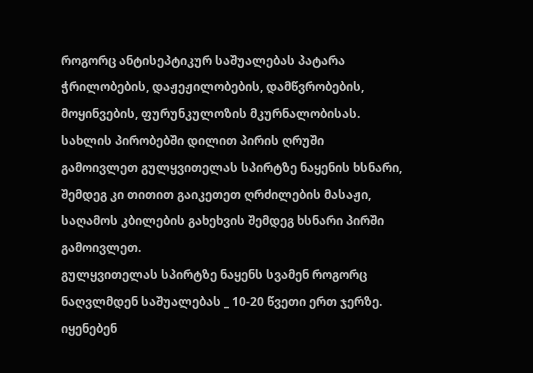როგორც ანტისეპტიკურ საშუალებას პატარა ჭრილობების, დაჟეჟილობების, დამწვრობების, მოყინვების, ფურუნკულოზის მკურნალობისას. სახლის პირობებში დილით პირის ღრუში გამოივლეთ გულყვითელას სპირტზე ნაყენის ხსნარი, შემდეგ კი თითით გაიკეთეთ ღრძილების მასაჟი, საღამოს კბილების გახეხვის შემდეგ ხსნარი პირში გამოივლეთ.
გულყვითელას სპირტზე ნაყენს სვამენ როგორც ნაღვლმდენ საშუალებას _ 10-20 წვეთი ერთ ჯერზე. იყენებენ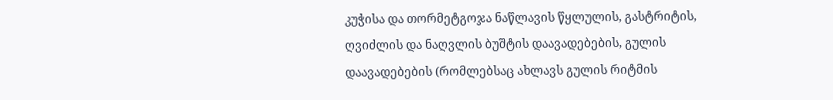კუჭისა და თორმეტგოჯა ნაწლავის წყლულის, გასტრიტის, ღვიძლის და ნაღვლის ბუშტის დაავადებების, გულის დაავადებების (რომლებსაც ახლავს გულის რიტმის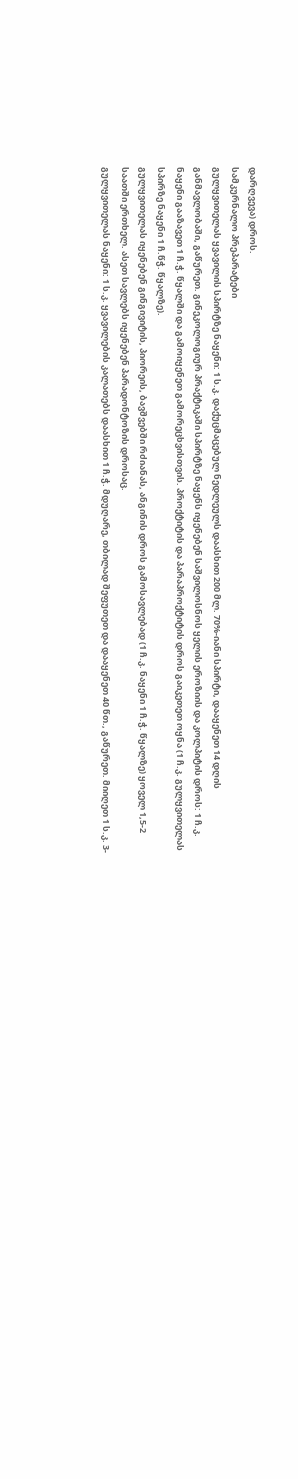დარღვევა) დროს.
სამკურნალო პრეპარატები
გულყვითელას ყვავილის სპირტზე ნაყენი: 1 ს.კ. დაქუცმაცებულ ნედლეულს დაასხით 200 მლ. 70%-იანი სპირტი, დააყენეთ 14 დღის განმავლობაში, გაწურეთ. გინეკოლოგიურ პრაქტიკაში სპირტზე ნაყენს იყენებენ საშვილოსნოს ყელის ეროზიის და კოლპიტის დროს: 1 ჩ.კ. ნაყენი გააზავეთ 1 ჩ.ჭ. წყალში და გამოიყენეთ გამორეცხვისთვის. პროქტიტის და პარაპროქტიტის დროს გაიკეთეთ ოყნა (1 ჩ.კ. გულყვითელას სპირზე ნაყენი 1 ჩ.წჭ. წყალზე).
გულყვითელას იყენებენ გინგივიტის, პიორეის, ბავშვებში რძიანას, ანგინის დროს გამოსავლებად (1 ჩ.კ. ნაყენი 1 ჩ.ჭ. წყალზე) ყოველ 1,5-2 საათში ერთხელ. ასეთ სავლებს იყენებენ პარადონტოზის დროსაც.
გულყვითელას ნაყენი: 1 ს.კ. ყვავილების კალათებს დაასხით 1 ჩ.ჭ. მდუღარე, თბილად შეფუთეთ და დააყენეთ 40 წთ., გაწურეთ. მიიღეთ 1 ს.კ. 3-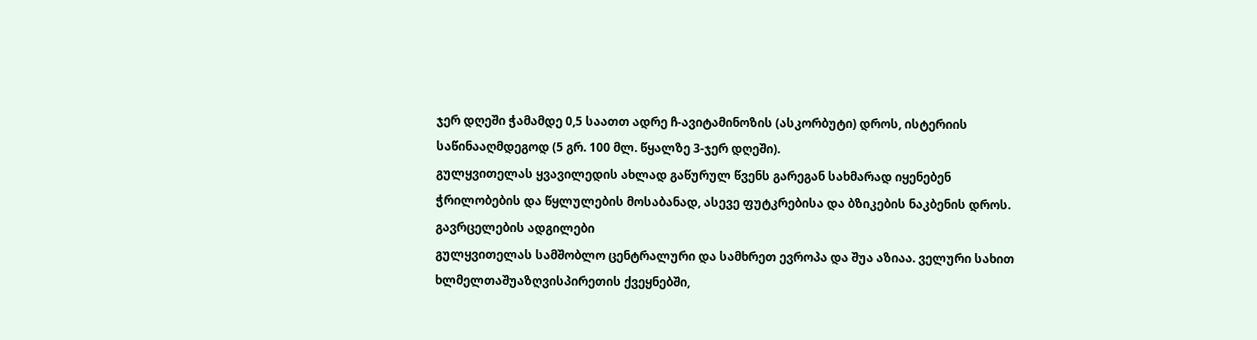ჯერ დღეში ჭამამდე 0,5 საათთ ადრე ჩ-ავიტამინოზის (ასკორბუტი) დროს, ისტერიის საწინააღმდეგოდ (5 გრ. 100 მლ. წყალზე 3-ჯერ დღეში).
გულყვითელას ყვავილედის ახლად გაწურულ წვენს გარეგან სახმარად იყენებენ ჭრილობების და წყლულების მოსაბანად, ასევე ფუტკრებისა და ბზიკების ნაკბენის დროს.
გავრცელების ადგილები
გულყვითელას სამშობლო ცენტრალური და სამხრეთ ევროპა და შუა აზიაა. ველური სახით ხლმელთაშუაზღვისპირეთის ქვეყნებში,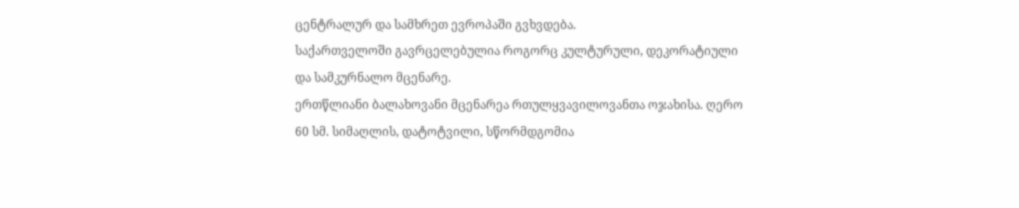ცენტრალურ და სამხრეთ ევროპაში გვხვდება.
საქართველოში გავრცელებულია როგორც კულტურული, დეკორატიული და სამკურნალო მცენარე.
ერთწლიანი ბალახოვანი მცენარეა რთულყვავილოვანთა ოჯახისა. ღერო 60 სმ. სიმაღლის, დატოტვილი, სწორმდგომია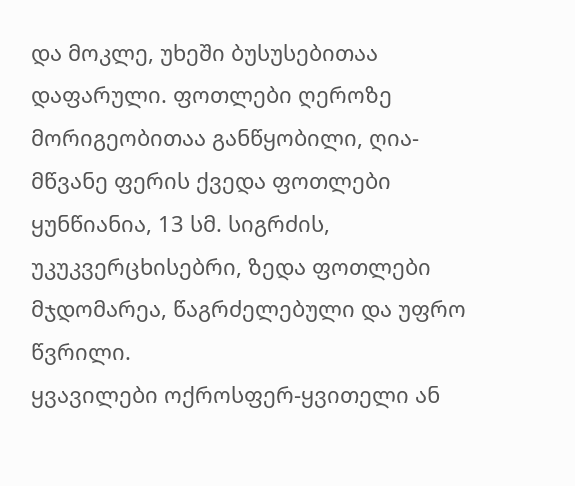და მოკლე, უხეში ბუსუსებითაა დაფარული. ფოთლები ღეროზე მორიგეობითაა განწყობილი, ღია-მწვანე ფერის ქვედა ფოთლები ყუნწიანია, 13 სმ. სიგრძის, უკუკვერცხისებრი, ზედა ფოთლები მჯდომარეა, წაგრძელებული და უფრო წვრილი.
ყვავილები ოქროსფერ-ყვითელი ან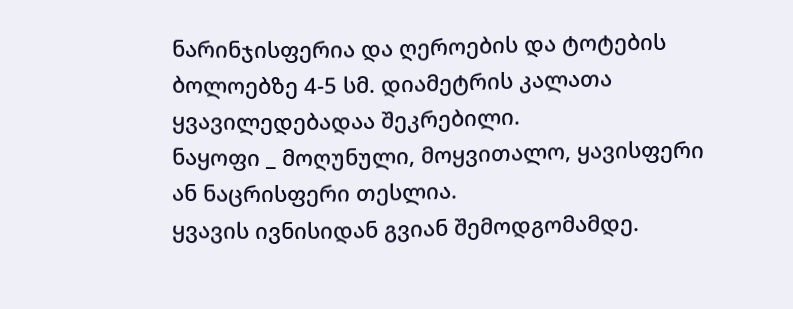ნარინჯისფერია და ღეროების და ტოტების ბოლოებზე 4-5 სმ. დიამეტრის კალათა ყვავილედებადაა შეკრებილი.
ნაყოფი _ მოღუნული, მოყვითალო, ყავისფერი ან ნაცრისფერი თესლია.
ყვავის ივნისიდან გვიან შემოდგომამდე.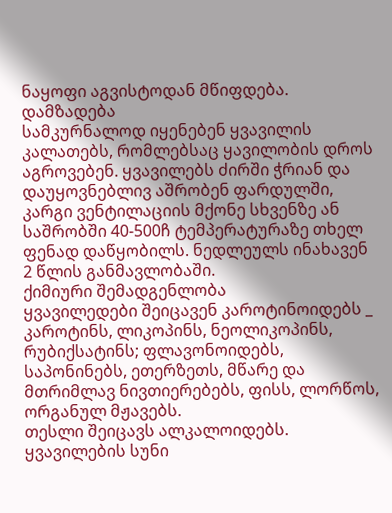ნაყოფი აგვისტოდან მწიფდება.
დამზადება
სამკურნალოდ იყენებენ ყვავილის კალათებს, რომლებსაც ყავილობის დროს აგროვებენ. ყვავილებს ძირში ჭრიან და დაუყოვნებლივ აშრობენ ფარდულში, კარგი ვენტილაციის მქონე სხვენზე ან საშრობში 40-500ჩ ტემპერატურაზე თხელ ფენად დაწყობილს. ნედლეულს ინახავენ 2 წლის განმავლობაში.
ქიმიური შემადგენლობა
ყვავილედები შეიცავენ კაროტინოიდებს _ კაროტინს, ლიკოპინს, ნეოლიკოპინს, რუბიქსატინს; ფლავონოიდებს, საპონინებს, ეთერზეთს, მწარე და მთრიმლავ ნივთიერებებს, ფისს, ლორწოს, ორგანულ მჟავებს.
თესლი შეიცავს ალკალოიდებს.
ყვავილების სუნი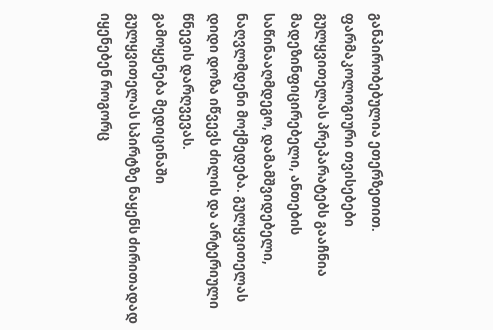განპირობებულია ეთერზეთით.
ფარმაკოლოგიური თვისებები
გულყვითელას პრეპარატებს გააჩნია მადეზინფიცირებელი, ანთების საწინააღმდეგო, დამამშვიდებელი, ნაღვლმდენი მოქმედება. გულყვითელას დიდი დოზა იწვევს ძილის და არტერიული წნევის დარღვევას.
გამოყენება მედიცინაში
გულყვითელას სპირტზე ნაყენს ძირითადად იყენებენ როგორც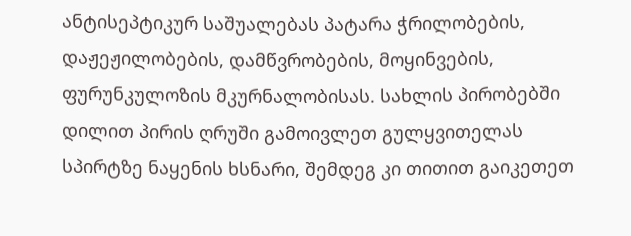ანტისეპტიკურ საშუალებას პატარა ჭრილობების, დაჟეჟილობების, დამწვრობების, მოყინვების, ფურუნკულოზის მკურნალობისას. სახლის პირობებში დილით პირის ღრუში გამოივლეთ გულყვითელას სპირტზე ნაყენის ხსნარი, შემდეგ კი თითით გაიკეთეთ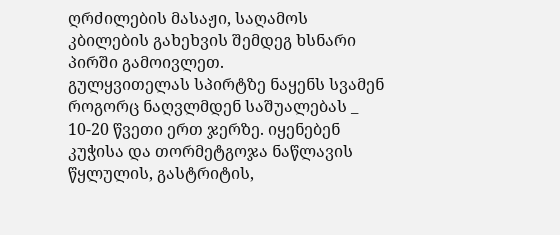ღრძილების მასაჟი, საღამოს კბილების გახეხვის შემდეგ ხსნარი პირში გამოივლეთ.
გულყვითელას სპირტზე ნაყენს სვამენ როგორც ნაღვლმდენ საშუალებას _ 10-20 წვეთი ერთ ჯერზე. იყენებენ კუჭისა და თორმეტგოჯა ნაწლავის წყლულის, გასტრიტის,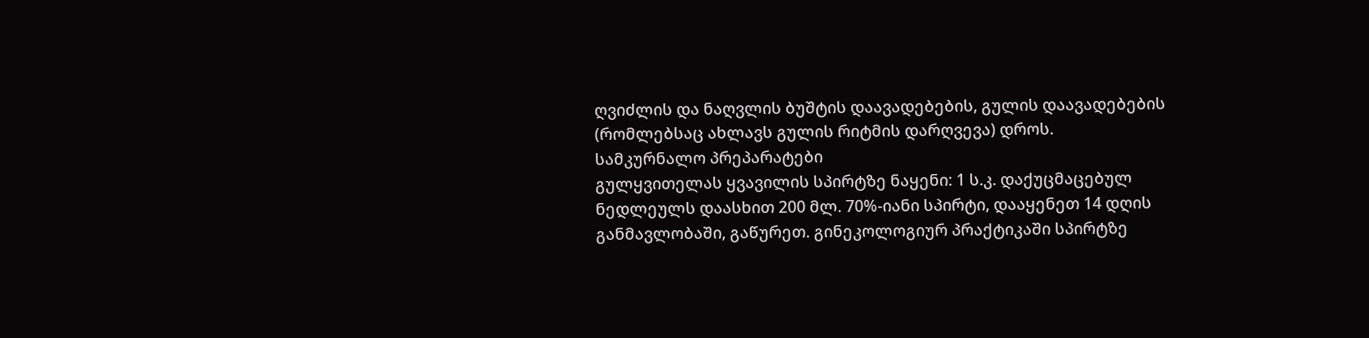ღვიძლის და ნაღვლის ბუშტის დაავადებების, გულის დაავადებების (რომლებსაც ახლავს გულის რიტმის დარღვევა) დროს.
სამკურნალო პრეპარატები
გულყვითელას ყვავილის სპირტზე ნაყენი: 1 ს.კ. დაქუცმაცებულ ნედლეულს დაასხით 200 მლ. 70%-იანი სპირტი, დააყენეთ 14 დღის განმავლობაში, გაწურეთ. გინეკოლოგიურ პრაქტიკაში სპირტზე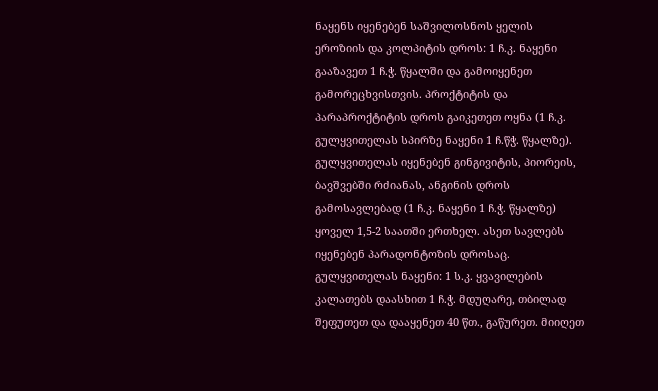ნაყენს იყენებენ საშვილოსნოს ყელის ეროზიის და კოლპიტის დროს: 1 ჩ.კ. ნაყენი გააზავეთ 1 ჩ.ჭ. წყალში და გამოიყენეთ გამორეცხვისთვის. პროქტიტის და პარაპროქტიტის დროს გაიკეთეთ ოყნა (1 ჩ.კ. გულყვითელას სპირზე ნაყენი 1 ჩ.წჭ. წყალზე).
გულყვითელას იყენებენ გინგივიტის, პიორეის, ბავშვებში რძიანას, ანგინის დროს გამოსავლებად (1 ჩ.კ. ნაყენი 1 ჩ.ჭ. წყალზე) ყოველ 1,5-2 საათში ერთხელ. ასეთ სავლებს იყენებენ პარადონტოზის დროსაც.
გულყვითელას ნაყენი: 1 ს.კ. ყვავილების კალათებს დაასხით 1 ჩ.ჭ. მდუღარე, თბილად შეფუთეთ და დააყენეთ 40 წთ., გაწურეთ. მიიღეთ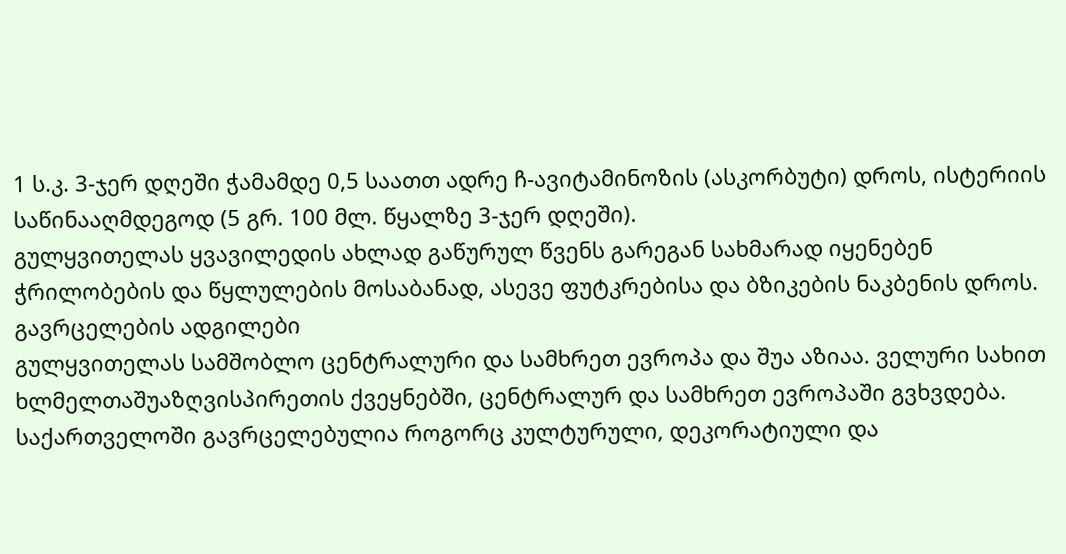1 ს.კ. 3-ჯერ დღეში ჭამამდე 0,5 საათთ ადრე ჩ-ავიტამინოზის (ასკორბუტი) დროს, ისტერიის საწინააღმდეგოდ (5 გრ. 100 მლ. წყალზე 3-ჯერ დღეში).
გულყვითელას ყვავილედის ახლად გაწურულ წვენს გარეგან სახმარად იყენებენ ჭრილობების და წყლულების მოსაბანად, ასევე ფუტკრებისა და ბზიკების ნაკბენის დროს.
გავრცელების ადგილები
გულყვითელას სამშობლო ცენტრალური და სამხრეთ ევროპა და შუა აზიაა. ველური სახით ხლმელთაშუაზღვისპირეთის ქვეყნებში, ცენტრალურ და სამხრეთ ევროპაში გვხვდება.
საქართველოში გავრცელებულია როგორც კულტურული, დეკორატიული და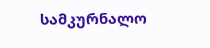სამკურნალო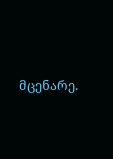მცენარე.